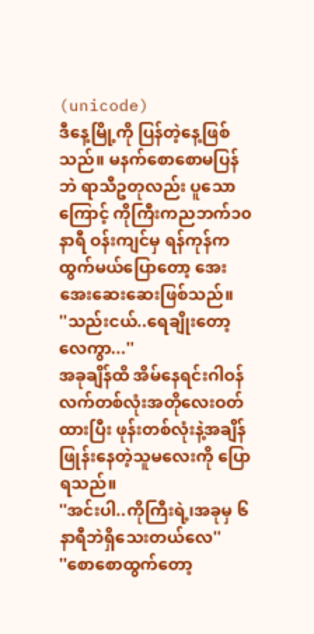(unicode)
ဒီနေ့မြို့ကို ပြန်တဲ့နေ့ဖြစ်သည်။ မနက်စောစောမပြန်ဘဲ ရာသီဥတုလည်း ပူသောကြောင့် ကိုကြီးကညဘက်၁၀နာရီ ဝန်းကျင်မှ ရန်ကုန်က ထွက်မယ်ပြောတော့ အေးအေးဆေးဆေးဖြစ်သည်။
''သည်းငယ်..ရေချိုးတော့လေကွာ...''
အခုချိန်ထိ အိမ်နေရင်းဂါဝန်လက်တစ်လုံးအတိုလေးဝတ်ထားပြီး ဖုန်းတစ်လုံးနဲ့အချိန် ဖြုန်းနေတဲ့သူမလေးကို ပြောရသည်။
''အင်းပါ..ကိုကြီးရဲ့၊အခုမှ ၆နာရီဘဲရှိသေးတယ်လေ''
''စောစောထွက်တော့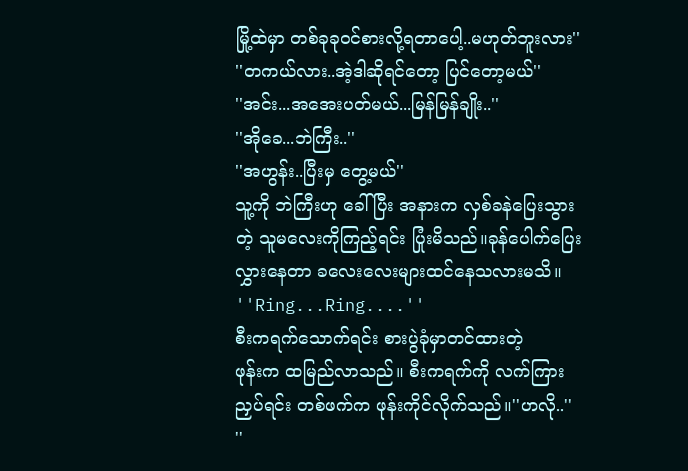မြို့ထဲမှာ တစ်ခုခုဝင်စားလို့ရတာပေါ့..မဟုတ်ဘူးလား''
''တကယ်လား..အဲ့ဒါဆိုရင်တော့ ပြင်တော့မယ်''
''အင်း...အအေးပတ်မယ်...မြန်မြန်ချိုး..''
''အိုခေ...ဘဲကြီး..''
''အဟွန်း..ပြီးမှ တွေ့မယ်''
သူ့ကို ဘဲကြီးဟု ခေါ်ပြီး အနားက လှစ်ခနဲပြေးသွားတဲ့ သူမလေးကိုကြည့်ရင်း ပြုံးမိသည်။ခုန်ပေါက်ပြေးလွှားနေတာ ခလေးလေးများထင်နေသလားမသိ။
''Ring...Ring....''
စီးကရက်သောက်ရင်း စားပွဲခုံမှာတင်ထားတဲ့
ဖုန်းက ထမြည်လာသည်။ စီးကရက်ကို လက်ကြားညှပ်ရင်း တစ်ဖက်က ဖုန်းကိုင်လိုက်သည်။''ဟလို..''
''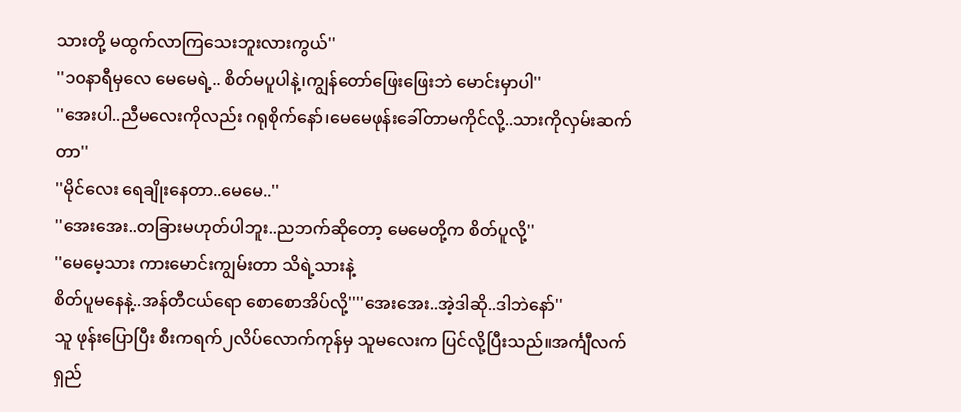သားတို့ မထွက်လာကြသေးဘူးလားကွယ်''
''၁၀နာရီမှလေ မေမေရဲ့.. စိတ်မပူပါနဲ့၊ကျွန်တော်ဖြေးဖြေးဘဲ မောင်းမှာပါ''
''အေးပါ..ညီမလေးကိုလည်း ဂရုစိုက်နော်၊မေမေဖုန်းခေါ်တာမကိုင်လို့..သားကိုလှမ်းဆက်တာ''
''မိုင်လေး ရေချိုးနေတာ..မေမေ..''
''အေးအေး..တခြားမဟုတ်ပါဘူး..ညဘက်ဆိုတော့ မေမေတို့က စိတ်ပူလို့''
''မေမေ့သား ကားမောင်းကျွမ်းတာ သိရဲ့သားနဲ့
စိတ်ပူမနေနဲ့..အန်တီငယ်ရော စောစောအိပ်လို့''''အေးအေး..အဲ့ဒါဆို..ဒါဘဲနော်''
သူ ဖုန်းပြောပြီး စီးကရက်၂လိပ်လောက်ကုန်မှ သူမလေးက ပြင်လို့ပြီးသည်။အင်္ကျီလက်ရှည်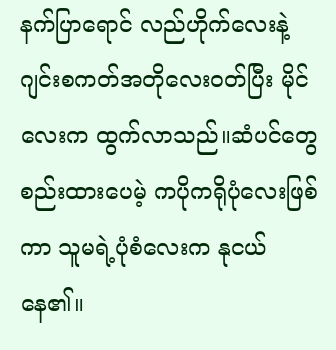နက်ပြာရောင် လည်ဟိုက်လေးနဲ့ဂျင်းစကတ်အတိုလေးဝတ်ပြီး မိုင်လေးက ထွက်လာသည်။ဆံပင်တွေစည်းထားပေမဲ့ ကပိုကရိုပုံလေးဖြစ်ကာ သူမရဲ့ပုံစံလေးက နုငယ်နေ၏။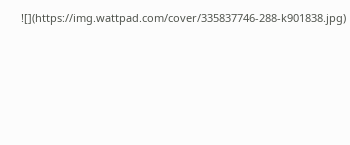![](https://img.wattpad.com/cover/335837746-288-k901838.jpg)